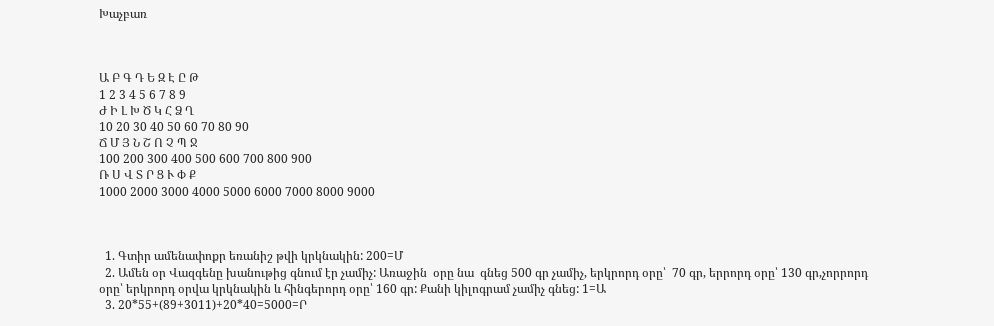Խաչբառ



Ա Բ Գ Դ Ե Զ Է Ը Թ
1 2 3 4 5 6 7 8 9
Ժ Ի Լ Խ Ծ Կ Հ Ձ Ղ
10 20 30 40 50 60 70 80 90
Ճ Մ Յ Ն Շ Ո Չ Պ Ջ
100 200 300 400 500 600 700 800 900
Ռ Ս Վ Տ Ր Ց Ւ Փ Ք
1000 2000 3000 4000 5000 6000 7000 8000 9000



  1. Գտիր ամենափոքր եռանիշ թվի կրկնակին: 200=Մ
  2. Ամեն օր Վազգենը խանութից գնում էր չամիչ: Առաջին  օրը նա  գնեց 500 գր չամիչ, երկրորդ օրը՝  70 գր, երրորդ օրը՝ 130 գր,չորրորդ օրը՝ երկրորդ օրվա կրկնակին և հինգերորդ օրը՝ 160 գր: Քանի կիլոգրամ չամիչ գնեց: 1=Ա
  3. 20*55+(89+3011)+20*40=5000=Ր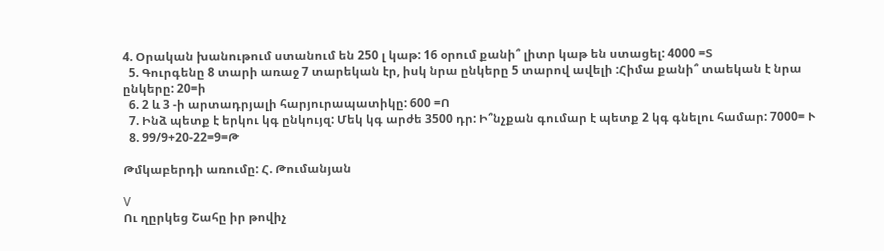4. Օրական խանութում ստանում են 250 լ կաթ: 16 օրում քանի՞ լիտր կաթ են ստացել: 4000 =Տ
  5. Գուրգենը 8 տարի առաջ 7 տարեկան էր, իսկ նրա ընկերը 5 տարով ավելի :Հիմա քանի՞ տաեկան է նրա ընկերը: 20=ի
  6. 2 և 3 -ի արտադրյալի հարյուրապատիկը: 600 =Ո
  7. Ինձ պետք է երկու կգ ընկույզ: Մեկ կգ արժե 3500 դր: Ի՞նչքան գումար է պետք 2 կգ գնելու համար: 7000= Ւ
  8. 99/9+20-22=9=Թ

Թմկաբերդի առումը: Հ. Թումանյան

V
Ու ղըրկեց Շահը իր թովիչ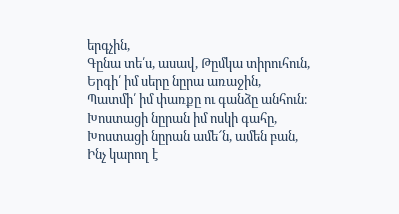երգչին,
Գընա տե՛ս, ասավ, Թըմկա տիրուհուն,
Երգի՛ իմ սերը նըրա առաջին,
Պատմի՛ իմ փառքը ու գանձը անհուն։
Խոստացի նըրան իմ ոսկի գահը,
Խոստացի նըրան ամե՜ն, ամեն բան,
Ինչ կարող է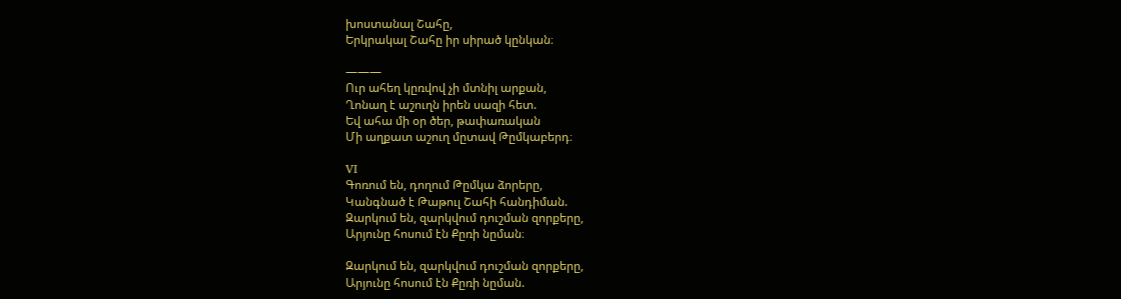խոստանալ Շահը,
Երկրակալ Շահը իր սիրած կընկան։

―――
Ուր ահեղ կըռվով չի մտնիլ արքան,
Ղոնաղ է աշուղն իրեն սազի հետ.
Եվ ահա մի օր ծեր, թափառական
Մի աղքատ աշուղ մըտավ Թըմկաբերդ։

VI
Գոռում են, դողում Թըմկա ձորերը,
Կանգնած է Թաթուլ Շահի հանդիման.
Զարկում են, զարկվում դուշման զորքերը,
Արյունը հոսում էն Քըռի նըման։

Զարկում են, զարկվում դուշման զորքերը,
Արյունը հոսում էն Քըռի նըման.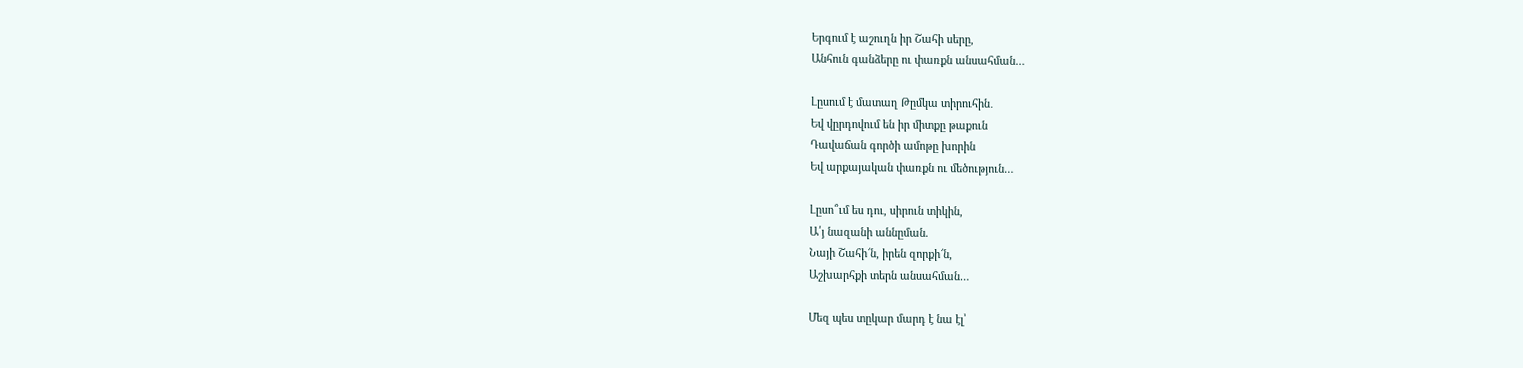Երգում է աշուղն իր Շահի սերը,
Անհուն գանձերը ու փառքն անսահման…

Լըսում է մատաղ Թըմկա տիրուհին․
Եվ վըրդովում են իր միտքը թաքուն
Դավաճան գործի ամոթը խորին
Եվ արքայական փառքն ու մեծություն…

Լըսո՞ւմ ես դու, սիրուն տիկին,
Ա՛յ նազանի աննըման.
Նայի Շահի՜ն, իրեն զորքի՜ն,
Աշխարհքի տերն անսահման…

Մեզ պես տըկար մարդ է նա էլ՝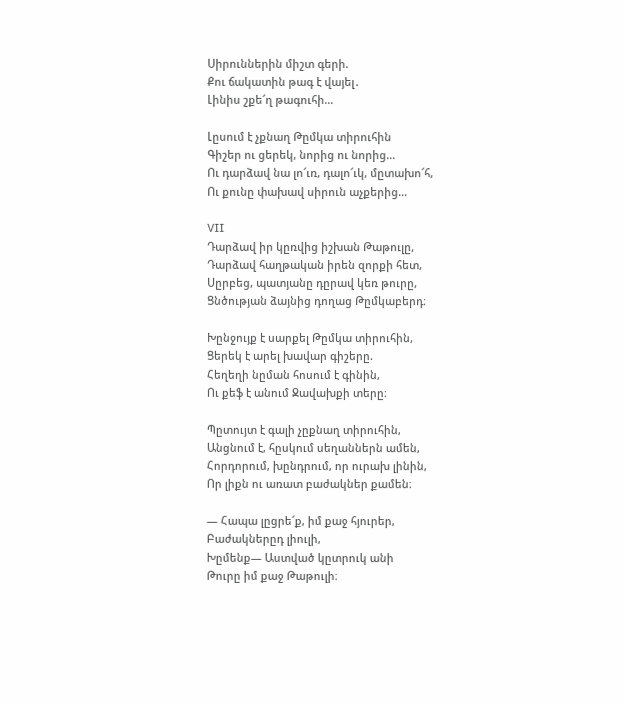Սիրուններին միշտ գերի.
Քու ճակատին թագ է վայել․
Լինիս շքե՜ղ թագուհի…

Լըսում է չքնաղ Թըմկա տիրուհին
Գիշեր ու ցերեկ, նորից ու նորից…
Ու դարձավ նա լո՜ւռ, դալո՜ւկ, մըտախո՜հ,
Ու քունը փախավ սիրուն աչքերից…

VII
Դարձավ իր կըռվից իշխան Թաթուլը,
Դարձավ հաղթական իրեն զորքի հետ,
Սըրբեց, պատյանը դըրավ կեռ թուրը,
Ցնծության ձայնից դողաց Թըմկաբերդ։

Խընջույք է սարքել Թըմկա տիրուհին,
Ցերեկ է արել խավար գիշերը.
Հեղեղի նըման հոսում է գինին,
Ու քեֆ է անում Ջավախքի տերը։

Պըտույտ է գալի չըքնաղ տիրուհին,
Անցնում է, հըսկում սեղաններն ամեն,
Հորդորում, խընդրում, որ ուրախ լինին,
Որ լիքն ու առատ բաժակներ քամեն։

— Հապա լըցրե՜ք, իմ քաջ հյուրեր,
Բաժակներըդ լիուլի,
Խըմենք— Աստված կըտրուկ անի
Թուրը իմ քաջ Թաթուլի։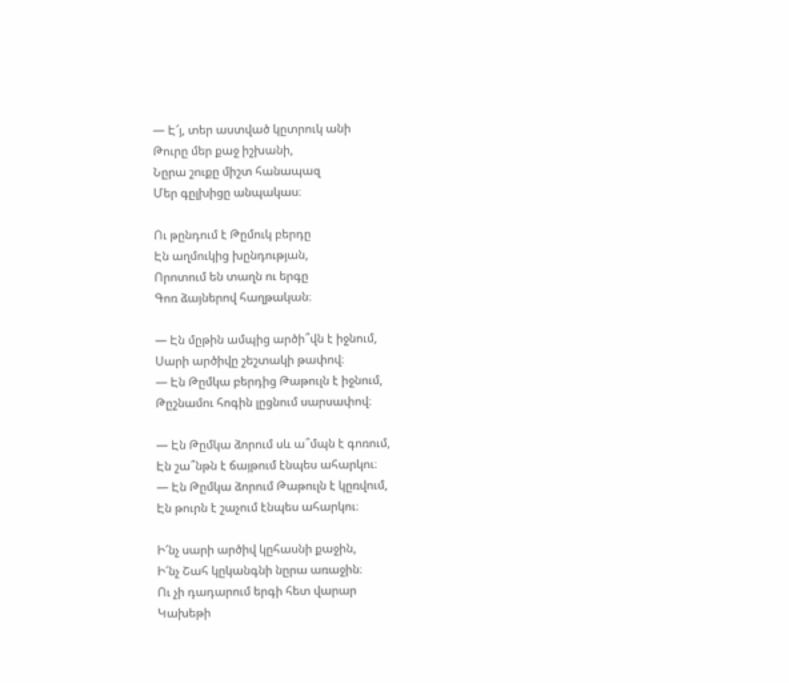— Է՜յ, տեր աստված կըտրուկ անի
Թուրը մեր քաջ իշխանի,
Նըրա շուքը միշտ հանապազ
Մեր գըլխիցը անպակաս։

Ու թընդում է Թըմուկ բերդը
Էն աղմուկից խընդության,
Որոտում են տաղն ու երգը
Գոռ ձայներով հաղթական։

— Էն մըթին ամպից արծի՞վն է իջնում,
Սարի արծիվը շեշտակի թափով։
— Էն Թըմկա բերդից Թաթուլն է իջնում,
Թըշնամու հոգին լըցնում սարսափով։

— Էն Թըմկա ձորում սև ա՞մպն է գոռում,
Էն շա՞նթն է ճայթում էնպես ահարկու։
— Էն Թըմկա ձորում Թաթուլն է կըռվում,
Էն թուրն է շաչում էնպես ահարկու։

Ի՜նչ սարի արծիվ կըհասնի քաջին,
Ի՜նչ Շահ կըկանգնի նըրա առաջին։
Ու չի դադարում երգի հետ վարար
Կախեթի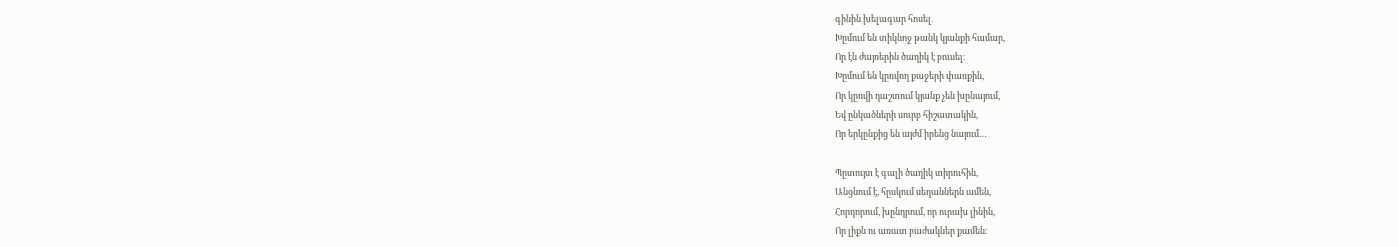գինին խելագար հոսել․
Խըմում են տիկնոջ թանկ կյանքի համար,
Որ էն ժայռերին ծաղիկ է բուսել։
Խըմում են կըռվող քաջերի փառքին,
Որ կըռվի դաշտում կյանք չեն խընայում,
Եվ ընկածների սուրբ հիշատակին,
Որ երկընքից են այժմ իրենց նայում…

Պըտույտ է գալի ծաղիկ տիրուհին,
Անցնում է, հըսկում սեղաններն ամեն,
Հորդորում, խընդրում, որ ուրախ լինին,
Որ լիքն ու առատ բաժակներ քամեն։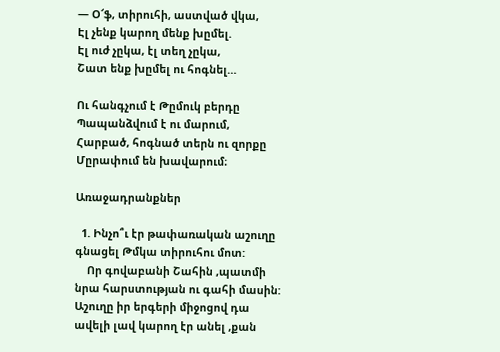— Օ՜ֆ, տիրուհի, աստված վկա,
Էլ չենք կարող մենք խըմել.
Էլ ուժ չըկա, էլ տեղ չըկա,
Շատ ենք խըմել ու հոգնել…

Ու հանգչում է Թըմուկ բերդը
Պապանձվում է ու մարում,
Հարբած, հոգնած տերն ու զորքը
Մըրափում են խավարում։

Առաջադրանքներ

  1. Ինչո՞ւ էր թափառական աշուղը գնացել Թմկա տիրուհու մոտ:
    Որ գովաբանի Շահին ,պատմի նրա հարստության ու գահի մասին: Աշուղը իր երգերի միջոցով դա ավելի լավ կարող էր անել ,քան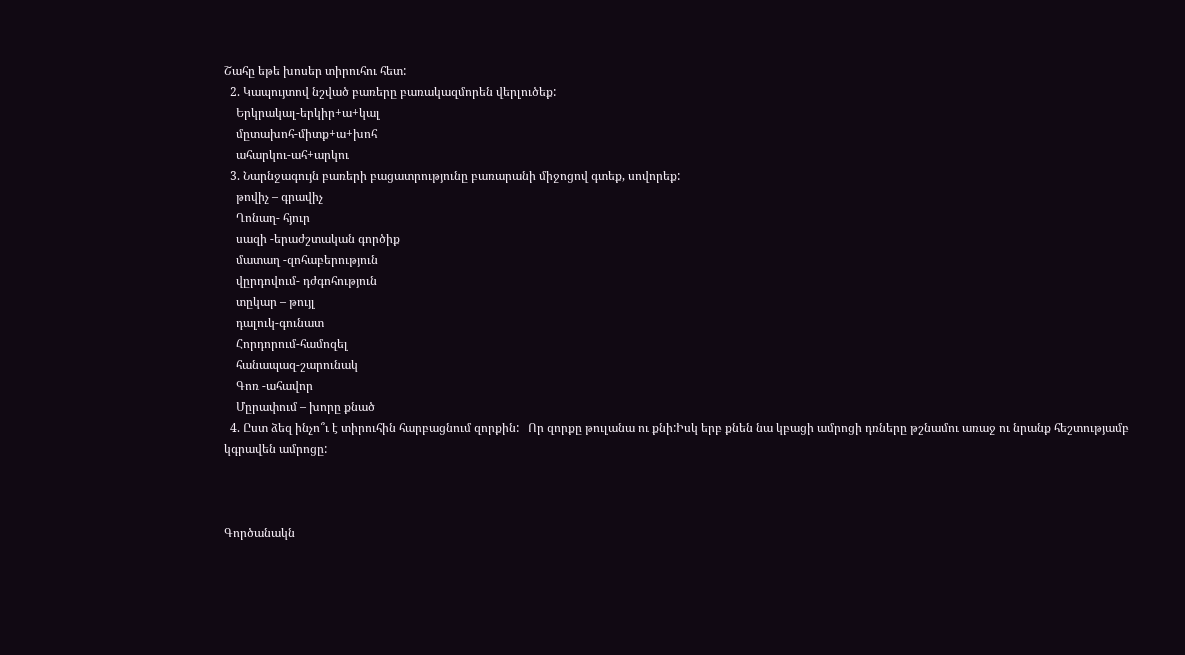Շահը եթե խոսեր տիրուհու հետ:
  2. Կապույտով նշված բառերը բառակազմորեն վերլուծեք:
    Երկրակալ-երկիր+ա+կալ
    մըտախոհ-միտք+ա+խոհ
    ահարկու-ահ+արկու
  3. Նարնջագույն բառերի բացատրությունը բառարանի միջոցով գտեք, սովորեք:
    թովիչ – գրավիչ
    Ղոնաղ- հյուր
    սազի -երաժշտական գործիք
    մատաղ -զոհաբերություն
    վըրդովում- դժգոհություն
    տըկար – թույլ
    դալուկ-գունատ
    Հորդորում-համոզել
    հանապազ-շարունակ
    Գոռ -ահավոր
    Մըրափում – խորը քնած
  4. Ըստ ձեզ ինչո՞ւ է տիրուհին հարբացնում զորքին:   Որ զորքը թուլանա ու քնի:Իսկ երբ քնեն նա կբացի ամրոցի դռները թշնամու առաջ ու նրանք հեշտությամբ կգրավեն ամրոցը:



Գործանակն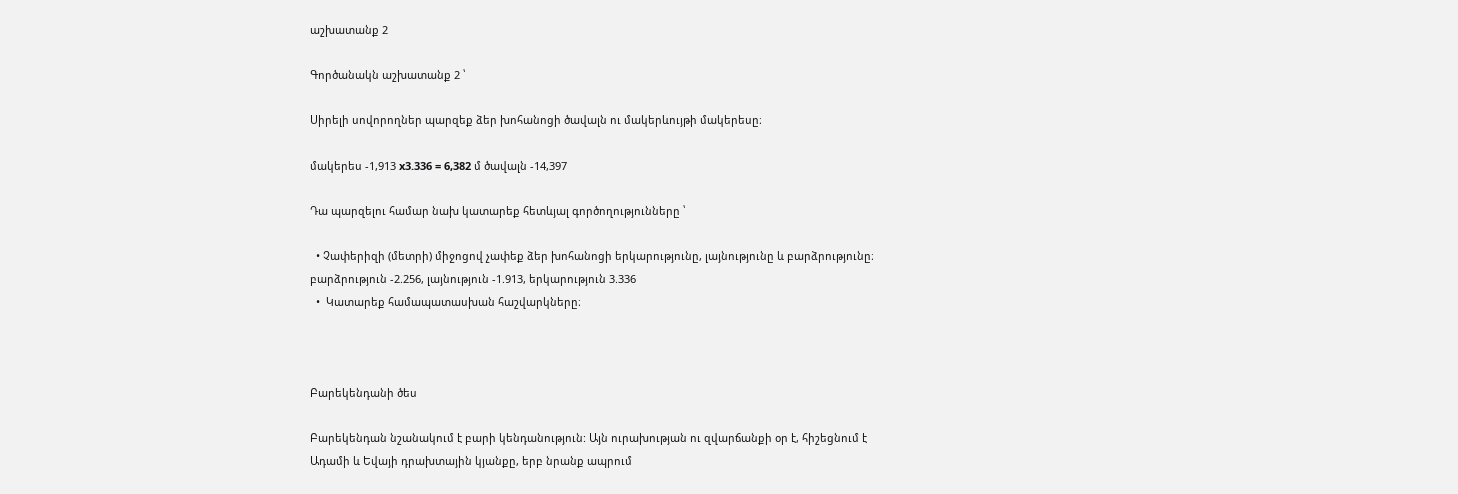աշխատանք 2

Գործանակն աշխատանք 2 ՝

Սիրելի սովորողներ պարզեք ձեր խոհանոցի ծավալն ու մակերևույթի մակերեսը։

մակերես -1,913 x3.336 = 6,382 մ ծավալն -14,397

Դա պարզելու համար նախ կատարեք հետևյալ գործողությունները ՝

  • Չափերիզի (մետրի) միջոցով չափեք ձեր խոհանոցի երկարությունը, լայնությունը և բարձրությունը։ բարձրություն -2.256, լայնություն -1.913, երկարություն 3.336
  •  Կատարեք համապատասխան հաշվարկները։



Բարեկենդանի ծես

Բարեկենդան նշանակում է բարի կենդանություն: Այն ուրախության ու զվարճանքի օր է, հիշեցնում է Ադամի և Եվայի դրախտային կյանքը, երբ նրանք ապրում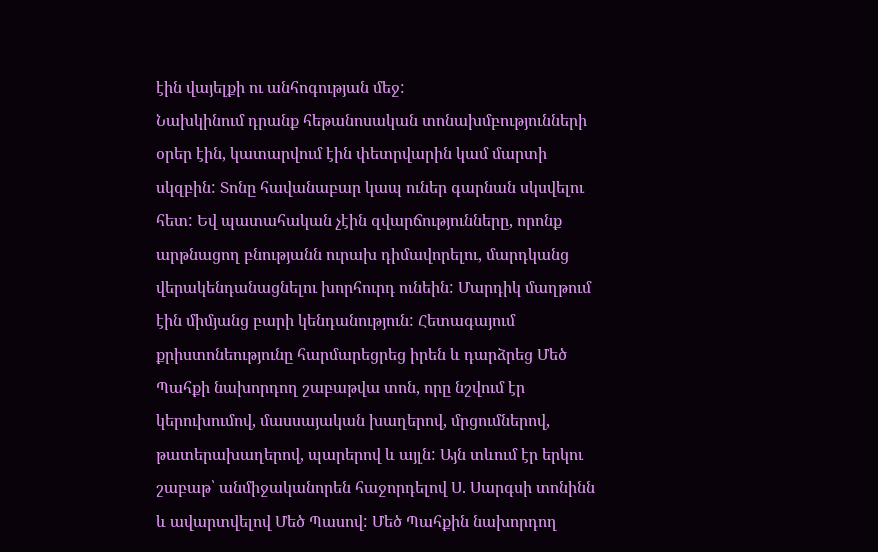էին վայելքի ու անհոգության մեջ:
Նախկինում դրանք հեթանոսական տոնախմբությունների օրեր էին, կատարվում էին փետրվարին կամ մարտի սկզբին: Տոնը հավանաբար կապ ուներ գարնան սկսվելու հետ: Եվ պատահական չէին զվարճությունները, որոնք արթնացող բնությանն ուրախ դիմավորելու, մարդկանց վերակենդանացնելու խորհուրդ ունեին: Մարդիկ մաղթում էին միմյանց բարի կենդանություն: Հետագայում քրիստոնեությունը հարմարեցրեց իրեն և դարձրեց Մեծ Պահքի նախորդող շաբաթվա տոն, որը նշվում էր կերուխումով, մասսայական խաղերով, մրցումներով, թատերախաղերով, պարերով և այլն: Այն տևում էր երկու շաբաթ՝ անմիջականորեն հաջորդելով Ս. Սարգսի տոնինն և ավարտվելով Մեծ Պասով: Մեծ Պահքին նախորդող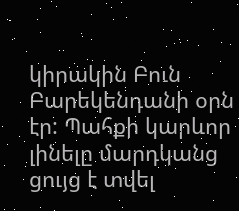կիրակին Բուն Բարեկենդանի օրն էր: Պահքի կարևոր լինելը մարդկանց ցույց է տվել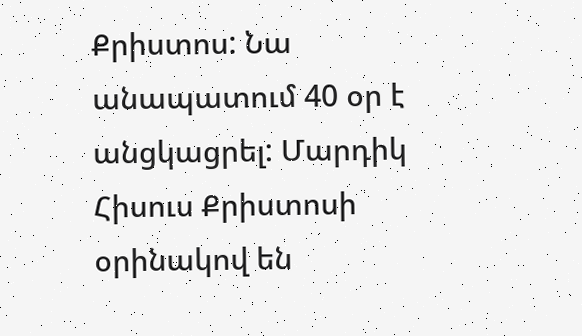Քրիստոս: Նա անապատում 40 օր է անցկացրել: Մարդիկ Հիսուս Քրիստոսի օրինակով են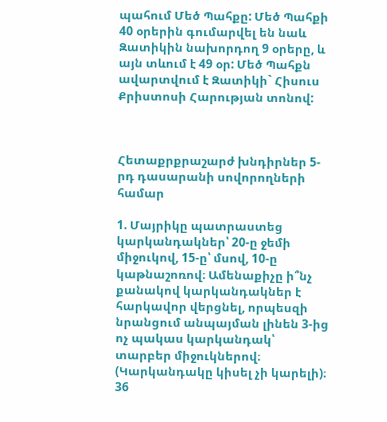պահում Մեծ Պահքը: Մեծ Պահքի 40 օրերին գումարվել են նաև Զատիկին նախորդող 9 օրերը, և այն տևում է 49 օր: Մեծ Պահքն ավարտվում է Զատիկի` Հիսուս Քրիստոսի Հարության տոնով:



Հետաքրքրաշարժ խնդիրներ 5-րդ դասարանի սովորողների համար

1. Մայրիկը պատրաստեց կարկանդակներ՝ 20-ը ջեմի միջուկով, 15-ը՝ մսով, 10-ը կաթնաշոռով։ Ամենաքիչը ի՞նչ քանակով կարկանդակներ է հարկավոր վերցնել, որպեսզի նրանցում անպայման լինեն 3-ից ոչ պակաս կարկանդակ՝ տարբեր միջուկներով։ (Կարկանդակը կիսել չի կարելի)։   36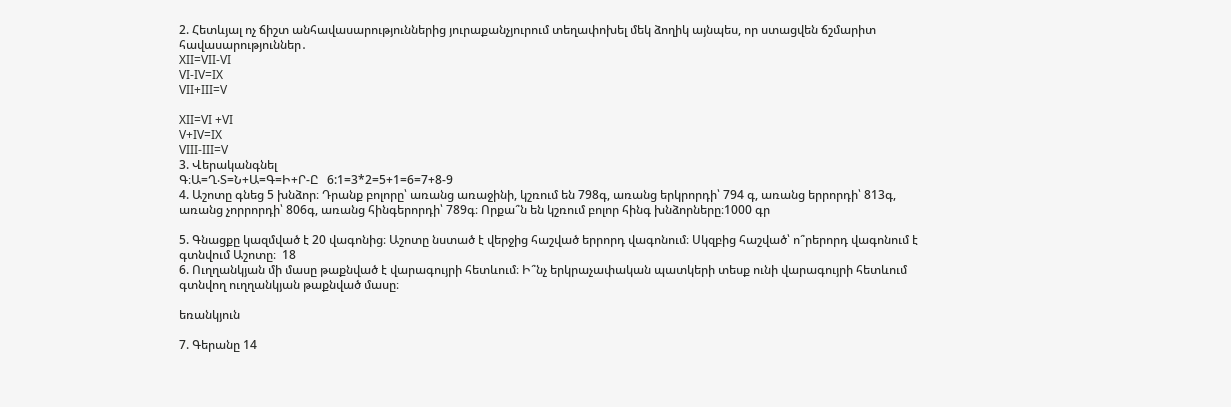2. Հետևյալ ոչ ճիշտ անհավասարություններից յուրաքանչյուրում տեղափոխել մեկ ձողիկ այնպես, որ ստացվեն ճշմարիտ հավասարություններ․
XII=VII-VI
VI-IV=IX
VII+III=V

XII=VI +VI
V+IV=IX
VIII-III=V
3. Վերականգնել
Գ։Ա=Ղ‧Տ=Ն+Ա=Գ=Ի+Ր-Ը   6:1=3*2=5+1=6=7+8-9
4. Աշոտը գնեց 5 խնձոր։ Դրանք բոլորը՝ առանց առաջինի, կշռում են 798գ, առանց երկրորդի՝ 794 գ, առանց երրորդի՝ 813գ, առանց չորրորդի՝ 806գ, առանց հինգերորդի՝ 789գ։ Որքա՞ն են կշռում բոլոր հինգ խնձորները։1000 գր

5. Գնացքը կազմված է 20 վագոնից։ Աշոտը նստած է վերջից հաշված երրորդ վագոնում։ Սկզբից հաշված՝ ո՞րերորդ վագոնում է գտնվում Աշոտը։  18
6. Ուղղանկյան մի մասը թաքնված է վարագույրի հետևում։ Ի՞նչ երկրաչափական պատկերի տեսք ունի վարագույրի հետևում գտնվող ուղղանկյան թաքնված մասը։

եռանկյուն

7. Գերանը 14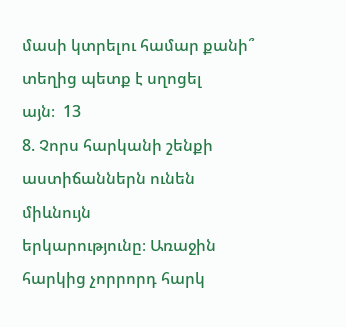մասի կտրելու համար քանի՞ տեղից պետք է սղոցել
այն։  13
8. Չորս հարկանի շենքի աստիճաններն ունեն միևնույն
երկարությունը։ Առաջին հարկից չորրորդ հարկ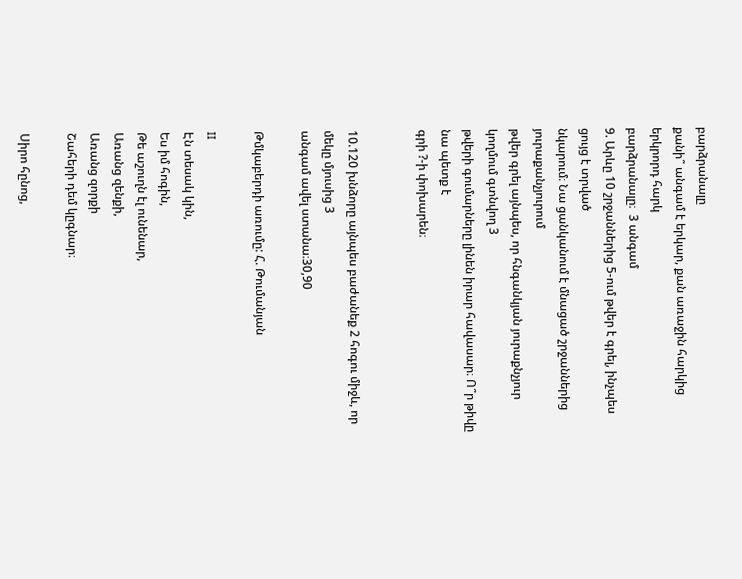բարձրանալը
քանի՞ անգամ է երկար, քան առաջին հարկից երկրորդ հարկ
բարձրանալը։  3 անգամ
9. Արևը 10 շրջաններից 5-ում թվեր է գրել, ինչպես ցույց է տրված
նկարում։ Նա ցանկանում է մնացած շրջաններից յուրաքանչյուրում
թվեր գրել այնպես, որ հնգանկյան յուրաքնչյուր կողմում գտնվող 3
թվերի գումարները լինեն իրար հավասար։ Ո՞ր թիվը նա պետք է
գրի ?-ի փոխարեն։


10.120 խնձորը այնպես բաժանեք 2 հոգու միջև, որ մեկը մյուսից 3
անգամ ավել ստանա։30,90

Թմկաբերդի առումը: Հ. Թումանյան

II
Էն տեսակ կին,
Ես իմ հոգին,
Թե աշուղն էլ ունենար,
Առանց զենքի,
Առանց զորքի
Շահերի դեմ կըգնար։

Սիրո հընոց,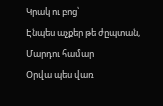Կրակ ու բոց՝
Էնպես աչքեր թե ժըպտան,
Մարդու համար
Օրվա պես վառ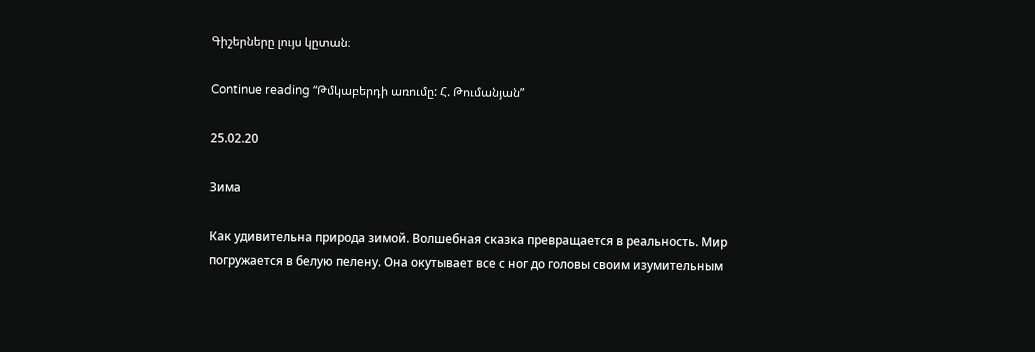Գիշերները լույս կըտան։

Continue reading “Թմկաբերդի առումը: Հ. Թումանյան”

25.02.20

Зима

Как удивительна природа зимой. Волшебная сказка превращается в реальность. Мир погружается в белую пелену. Она окутывает все с ног до головы своим изумительным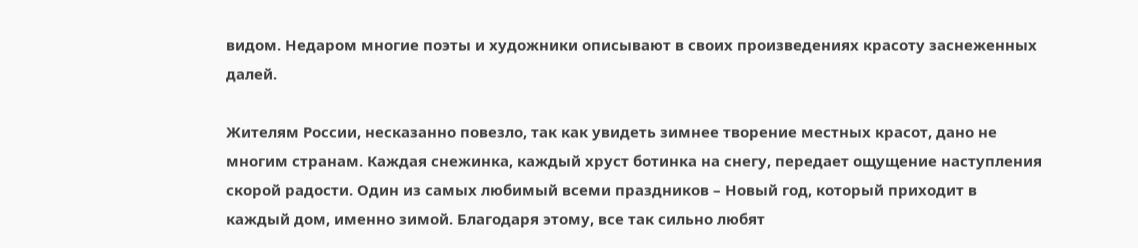видом. Недаром многие поэты и художники описывают в своих произведениях красоту заснеженных далей.

Жителям России, несказанно повезло, так как увидеть зимнее творение местных красот, дано не многим странам. Каждая снежинка, каждый хруст ботинка на снегу, передает ощущение наступления скорой радости. Один из самых любимый всеми праздников – Новый год, который приходит в каждый дом, именно зимой. Благодаря этому, все так сильно любят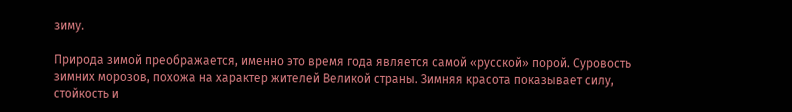зиму.

Природа зимой преображается, именно это время года является самой «русской» порой. Суровость зимних морозов, похожа на характер жителей Великой страны. Зимняя красота показывает силу, стойкость и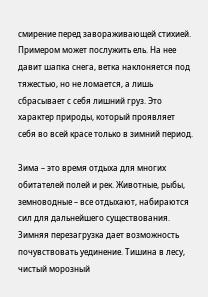смирение перед завораживающей стихией. Примером может послужить ель. На нее давит шапка снега, ветка наклоняется под тяжестью, но не ломается, а лишь сбрасывает с себя лишний груз. Это характер природы, который проявляет себя во всей красе только в зимний период.

Зима – это время отдыха для многих обитателей полей и рек. Животные, рыбы, земноводные – все отдыхают, набираются сил для дальнейшего существования. Зимняя перезагрузка дает возможность почувствовать уединение. Тишина в лесу, чистый морозный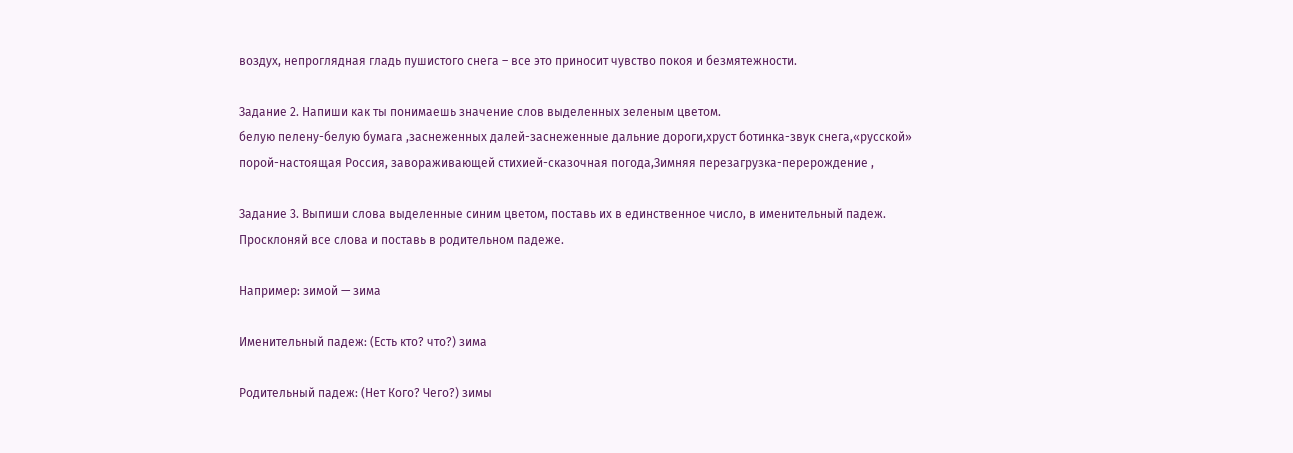воздух, непроглядная гладь пушистого снега – все это приносит чувство покоя и безмятежности.

Задание 2. Напиши как ты понимаешь значение слов выделенных зеленым цветом.
белую пелену-белую бумага ,заснеженных далей-заснеженные дальние дороги,хруст ботинка-звук снега,«русской» порой-настоящая Россия, завораживающей стихией-сказочная погода,Зимняя перезагрузка-перерождение ,

Задание 3. Выпиши слова выделенные синим цветом, поставь их в единственное число, в именительный падеж. Просклоняй все слова и поставь в родительном падеже.

Например: зимой — зима

Именительный падеж: (Есть кто? что?) зима

Родительный падеж: (Нет Кого? Чего?) зимы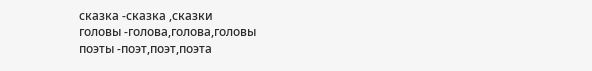сказка -сказка ,сказки
головы -голова,голова,головы
поэты -поэт,поэт,поэта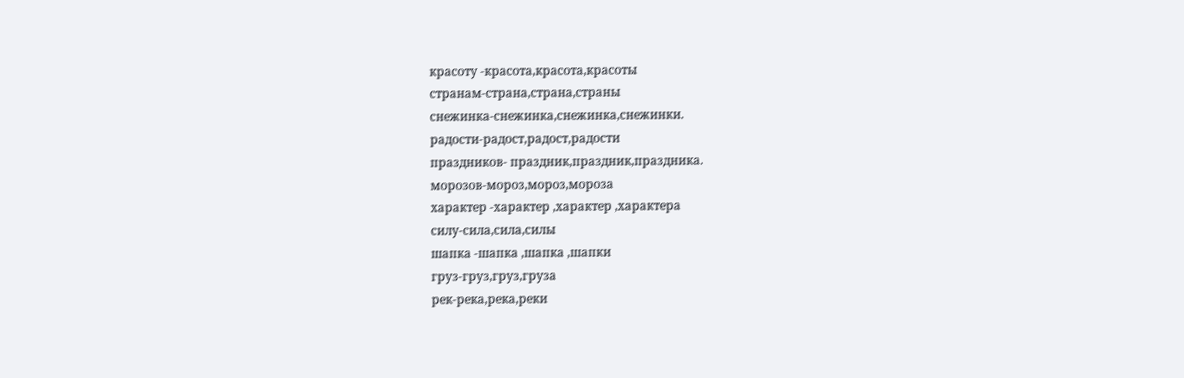красоту -красота,красота,красоты
странам-страна,страна,страны
снежинка-снежинка,снежинка,снежинки.
радости-радост,радост,радости
праздников- праздник,праздник,праздника.
морозов-мороз,мороз,мороза
характер -характер ,характер ,характера
силу-сила,сила,силы
шапка -шапка ,шапка ,шапки
груз-груз,груз,груза
рек-река,река,реки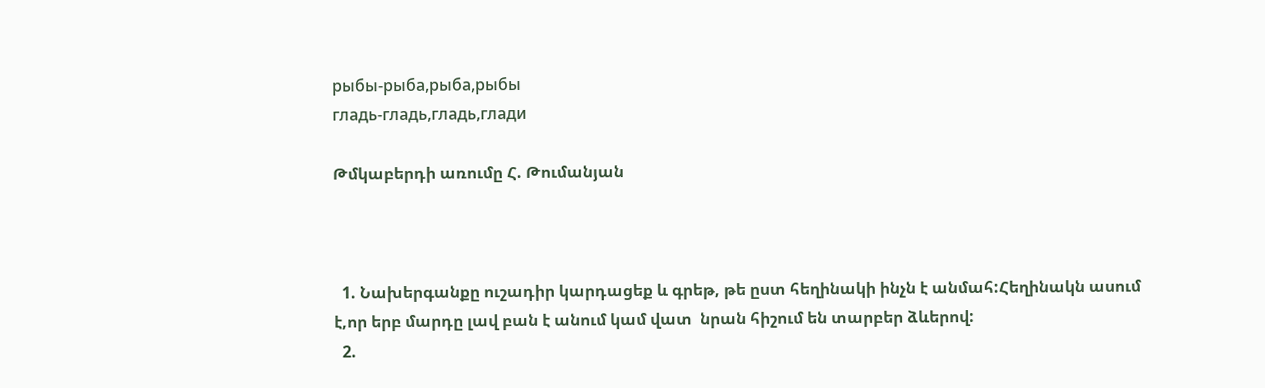рыбы-рыба,рыба,рыбы
гладь-гладь,гладь,глади

Թմկաբերդի առումը Հ. Թումանյան



  1. Նախերգանքը ուշադիր կարդացեք և գրեթ, թե ըստ հեղինակի ինչն է անմահ:Հեղինակն ասում է,որ երբ մարդը լավ բան է անում կամ վատ  նրան հիշում են տարբեր ձևերով:
  2.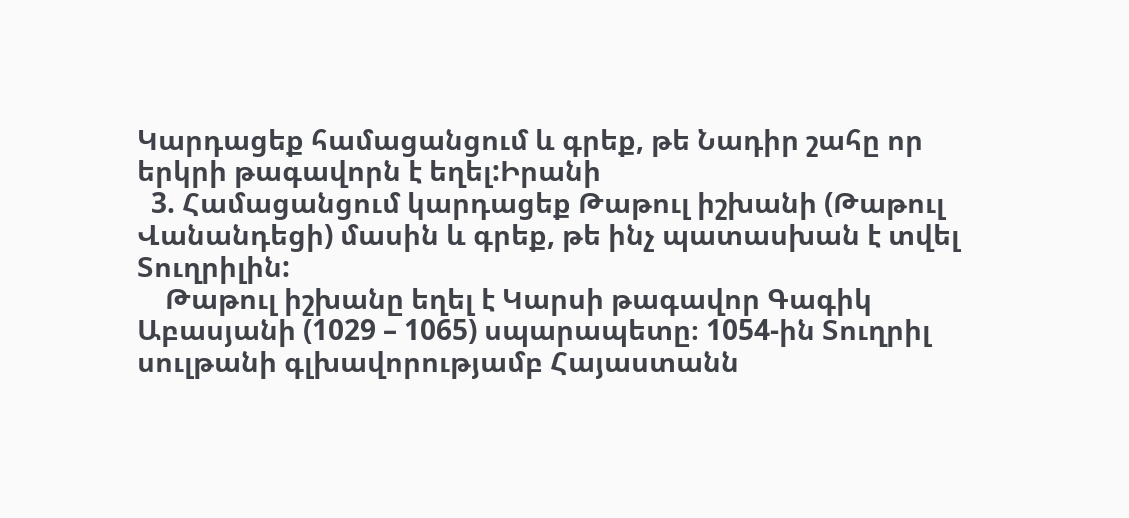Կարդացեք համացանցում և գրեք, թե Նադիր շահը որ երկրի թագավորն է եղել:Իրանի
  3. Համացանցում կարդացեք Թաթուլ իշխանի (Թաթուլ Վանանդեցի) մասին և գրեք, թե ինչ պատասխան է տվել Տուղրիլին:
    Թաթուլ իշխանը եղել է Կարսի թագավոր Գագիկ Աբասյանի (1029 – 1065) սպարապետը։ 1054-ին Տուղրիլ սուլթանի գլխավորությամբ Հայաստանն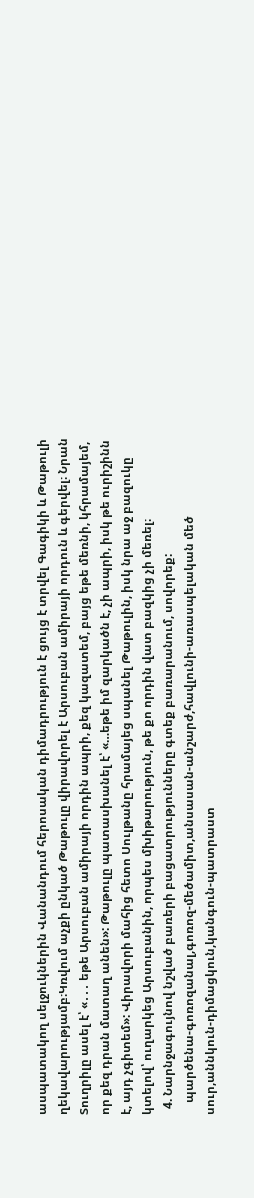ասպատակող սելջուկներին Վանանդում հերոսական դիմադրություն է ցույց է տրվել Գագիկի և Թաթուլի ղեկավարությամբ։Կռվում աչքի ընկած Թաթուլը վիրավորել է Արսուբան ամիրայի որդուն և գերվել։ Նրան Տուղրիլը ասել է՝ «․․․ եթե Արսուբան ամիրայի որդին ապրի, քեզ կազատեմ, բայց եթե մեռնի, կհրամայեմ, որ քեզ դրան մատաղ անեն»: Թաթուլը պատասխանել է՝ «…եթե իմ զարկածն է, չի ապրի, իսկ թե ուրիշինն է, այդ չգիտեմ»: Վիրավորի մահից հետո Սուլթանը հրամայեց սպանել Թաթուլին, իսկ նրա աջ բազուկը կտելով՝ ուղարկեց Արսուբանին, որպես մխիթարություն, թե քո որդին վատ բազկից չի մեռել։
  4. Նարնջագույնով նշված բառերի բացատրությունները գտեք բառարանում, սովորեք:
    պարծենա-գոռոզանալ,գոռոզ-մեծամիտ,անսասան-անշարժ,հավլունի-առասպելական մեծ սուր,աննկուն-դիմացկուն,կանգուն-պատրաստ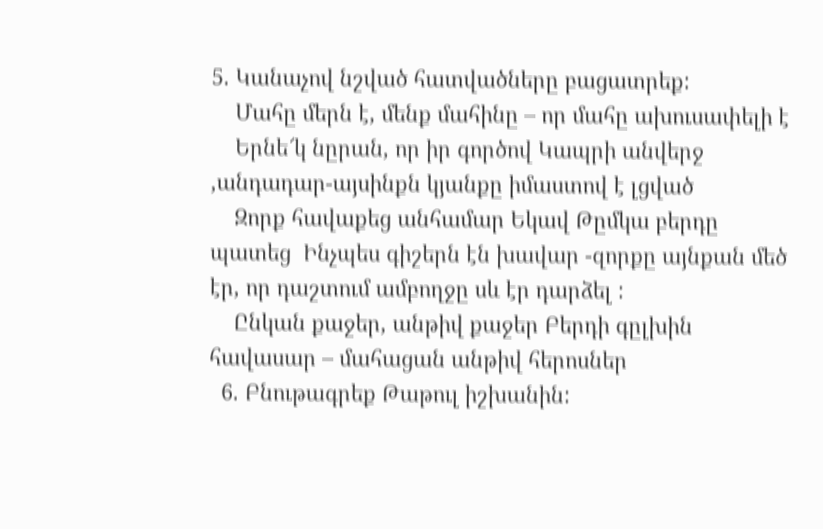5. Կանաչով նշված հատվածները բացատրեք:
    Մահը մերն է, մենք մահինը – որ մահը ախուսափելի է
    Երնե՜կ նըրան, որ իր գործով Կապրի անվերջ ,անդադար-այսինքն կյանքը իմաստով է լցված
    Զորք հավաքեց անհամար Եկավ Թըմկա բերդը պատեց  Ինչպես գիշերն էն խավար -զորքը այնքան մեծ էր, որ դաշտում ամբողջը սև էր դարձել :
    Ընկան քաջեր, անթիվ քաջեր Բերդի գըլխին հավասար – մահացան անթիվ հերոսներ
  6. Բնութագրեք Թաթուլ իշխանին: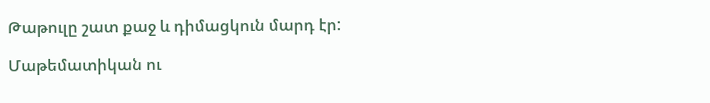Թաթուլը շատ քաջ և դիմացկուն մարդ էր:

Մաթեմատիկան ու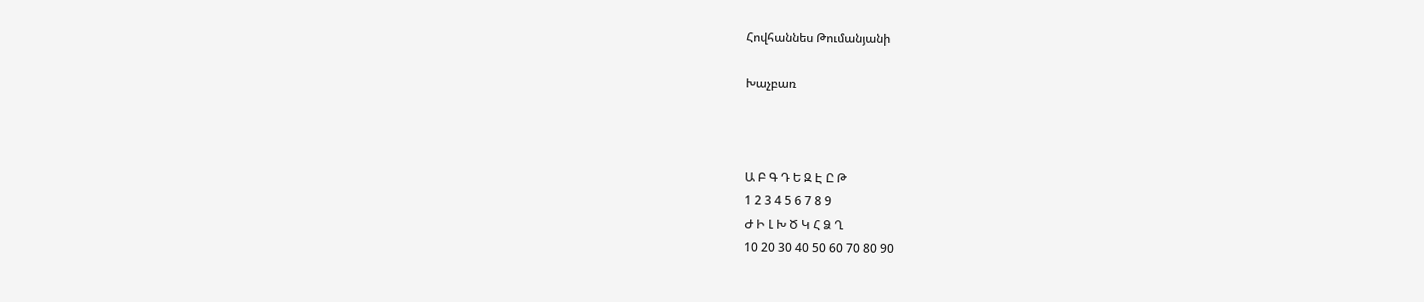Հովհաննես Թումանյանի

Խաչբառ



Ա Բ Գ Դ Ե Զ Է Ը Թ
1 2 3 4 5 6 7 8 9
Ժ Ի Լ Խ Ծ Կ Հ Ձ Ղ
10 20 30 40 50 60 70 80 90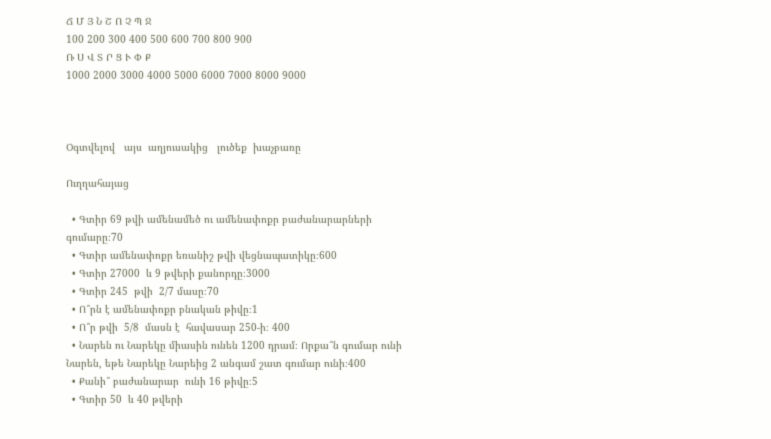Ճ Մ Յ Ն Շ Ո Չ Պ Ջ
100 200 300 400 500 600 700 800 900
Ռ Ս Վ Տ Ր Ց Ւ Փ Ք
1000 2000 3000 4000 5000 6000 7000 8000 9000



Օգտվելով   այս  աղյուսակից   լուծեք  խաչբառը

Ուղղահայաց

  • Գտիր 69 թվի ամենամեծ ու ամենափոքր բաժանարարների գումարը։70
  • Գտիր ամենափոքր եռանիշ թվի վեցնապատիկը։600
  • Գտիր 27000  և 9 թվերի քանորդը։3000
  • Գտիր 245  թվի  2/7 մասը։70
  • Ո՞րն է ամենափոքր բնական թիվը։1
  • Ո՞ր թվի  5/8  մասն է  հավասար 250-ի։ 400
  • Նարեն ու Նարեկը միասին ունեն 1200 դրամ։ Որքա՞ն գումար ունի Նարեն, եթե Նարեկը Նարեից 2 անգամ շատ գումար ունի։400
  • Քանի՞ բաժանարար  ունի 16 թիվը։5
  • Գտիր 50  և 40 թվերի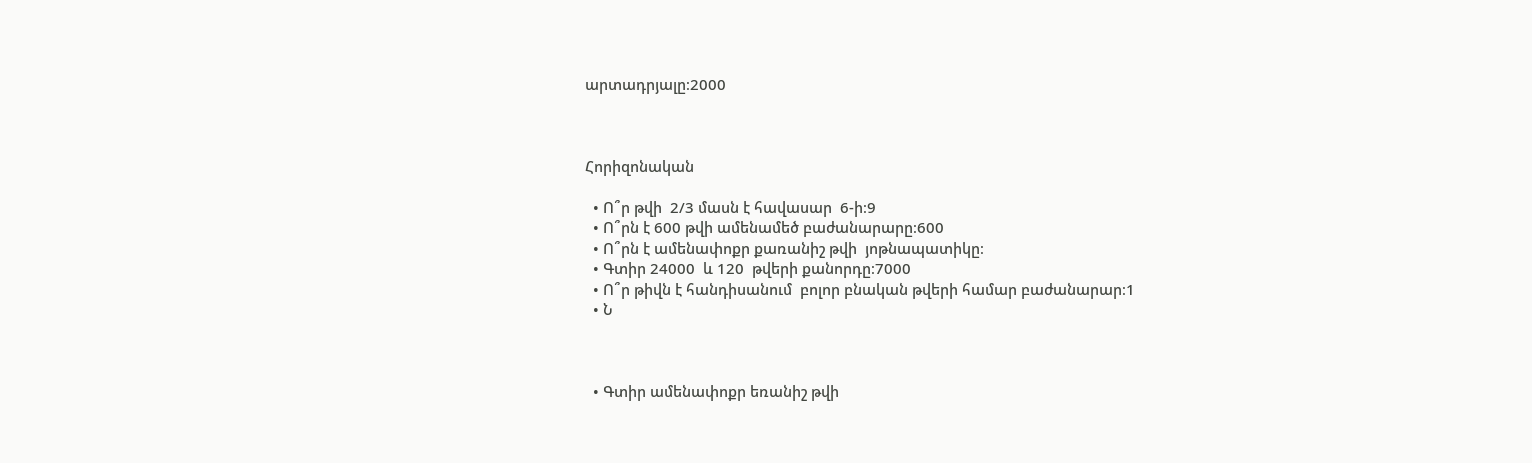արտադրյալը։2000



Հորիզոնական

  • Ո՞ր թվի  2/3 մասն է հավասար  6-ի։9
  • Ո՞րն է 600 թվի ամենամեծ բաժանարարը։600
  • Ո՞րն է ամենափոքր քառանիշ թվի  յոթնապատիկը։
  • Գտիր 24000  և 120  թվերի քանորդը։7000
  • Ո՞ր թիվն է հանդիսանում  բոլոր բնական թվերի համար բաժանարար։1
  • Ն



  • Գտիր ամենափոքր եռանիշ թվի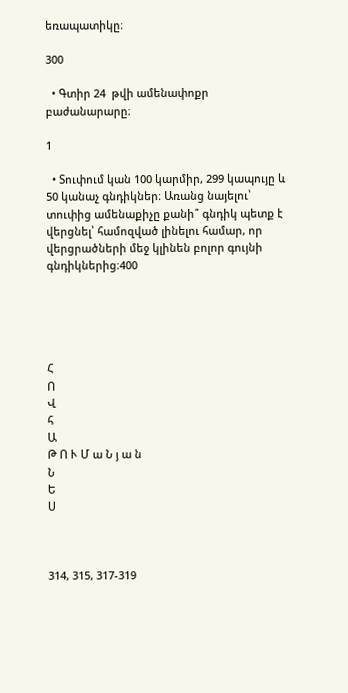եռապատիկը։

300

  • Գտիր 24  թվի ամենափոքր  բաժանարարը։

1

  • Տուփում կան 100 կարմիր, 299 կապույը և 50 կանաչ գնդիկներ։ Առանց նայելու՝ տուփից ամենաքիչը քանի՞ գնդիկ պետք է վերցնել՝ համոզված լինելու համար, որ վերցրածների մեջ կլինեն բոլոր գույնի գնդիկներից։400





Հ
Ո
Վ
հ
Ա
Թ Ո Ւ Մ ա Ն յ ա ն
Ն
Ե
Ս



314, 315, 317-319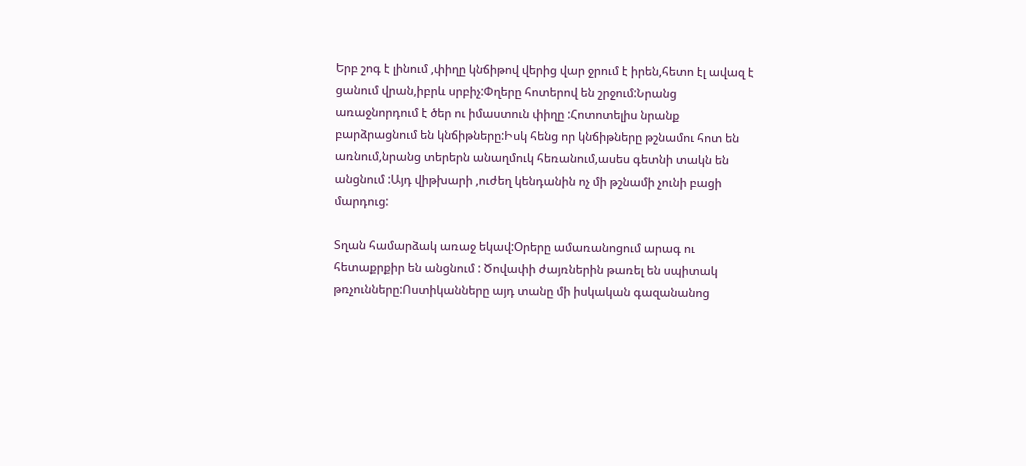Երբ շոգ է լինում ,փիղը կնճիթով վերից վար ջրում է իրեն,հետո էլ ավազ է ցանում վրան,իբրև սրբիչ:Փղերը հոտերով են շրջում:Նրանց առաջնորդում է ծեր ու իմաստուն փիղը :Հոտոտելիս նրանք բարձրացնում են կնճիթները:Իսկ հենց որ կնճիթները թշնամու հոտ են առնում,նրանց տերերն անաղմուկ հեռանում,ասես գետնի տակն են անցնում :Այդ վիթխարի ,ուժեղ կենդանին ոչ մի թշնամի չունի բացի մարդուց:

Տղան համարձակ առաջ եկավ:Օրերը ամառանոցում արագ ու հետաքրքիր են անցնում : Ծովափի ժայռներին թառել են սպիտակ թռչունները:Ոստիկանները այդ տանը մի իսկական գազանանոց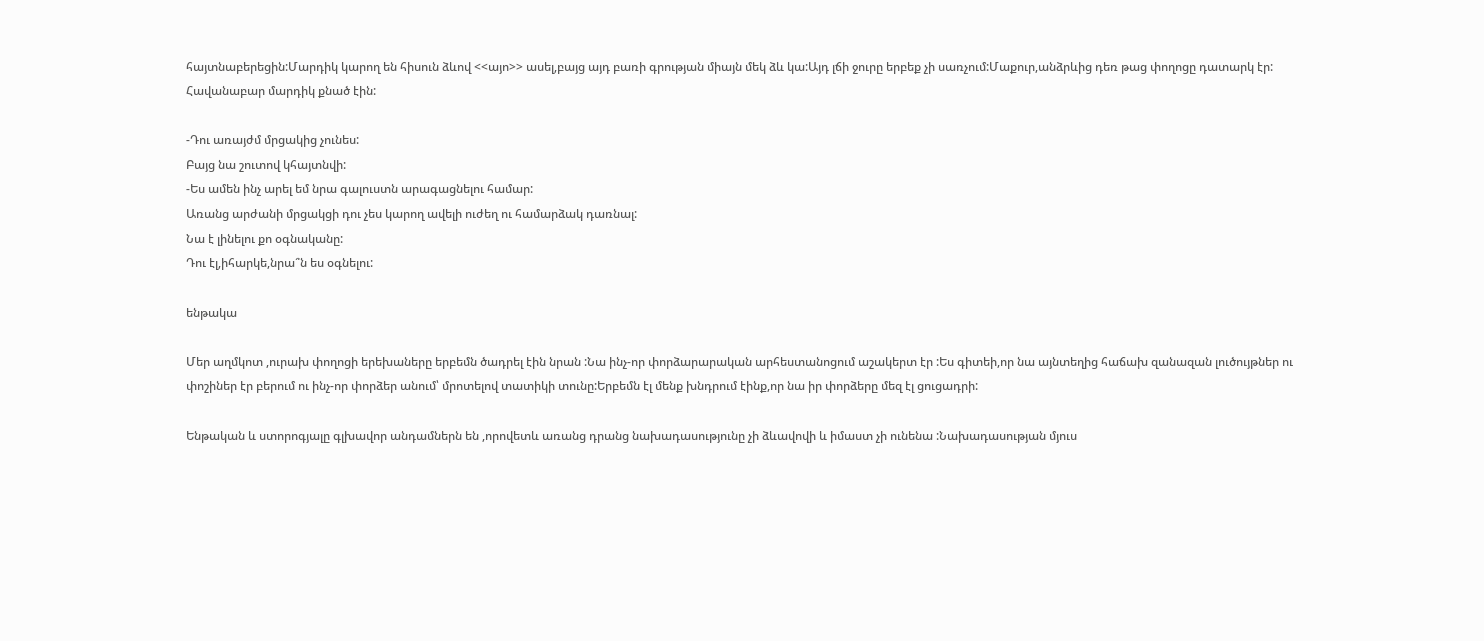հայտնաբերեցին:Մարդիկ կարող են հիսուն ձևով <<այո>> ասել,բայց այդ բառի գրության միայն մեկ ձև կա:Այդ լճի ջուրը երբեք չի սառչում:Մաքուր,անձրևից դեռ թաց փողոցը դատարկ էր:
Հավանաբար մարդիկ քնած էին:

-Դու առայժմ մրցակից չունես:
Բայց նա շուտով կհայտնվի:
-Ես ամեն ինչ արել եմ նրա գալուստն արագացնելու համար:
Առանց արժանի մրցակցի դու չես կարող ավելի ուժեղ ու համարձակ դառնալ:
Նա է լինելու քո օգնականը:
Դու էլ,իհարկե,նրա՞ն ես օգնելու:

ենթակա

Մեր աղմկոտ ,ուրախ փողոցի երեխաները երբեմն ծադրել էին նրան :Նա ինչ-որ փորձարարական արհեստանոցում աշակերտ էր :Ես գիտեի,որ նա այնտեղից հաճախ զանազան լուծույթներ ու փոշիներ էր բերում ու ինչ-որ փորձեր անում՝ մրոտելով տատիկի տունը:Երբեմն էլ մենք խնդրում էինք,որ նա իր փորձերը մեզ էլ ցուցադրի:

Ենթական և ստորոգյալը գլխավոր անդամներն են ,որովետև առանց դրանց նախադասությունը չի ձևավովի և իմաստ չի ունենա :Նախադասության մյուս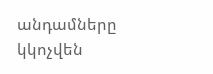անդամները կկոչվեն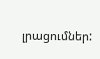լրացումներ: